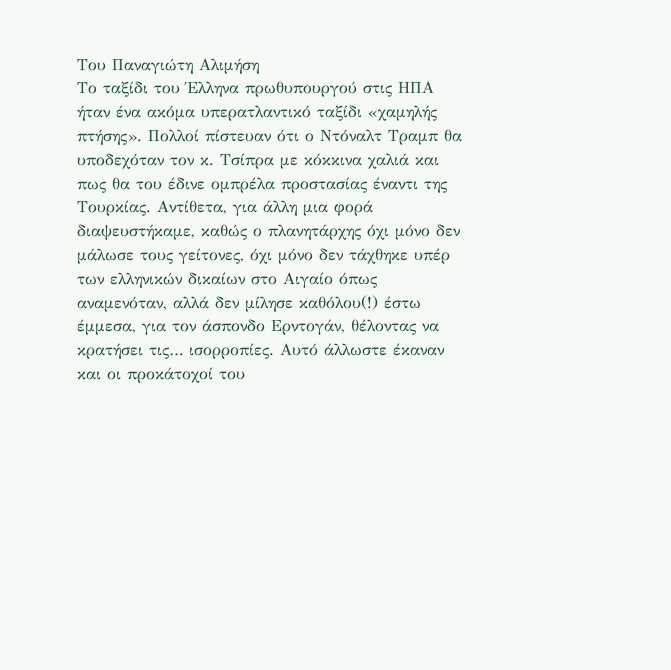Του Παναγιώτη Αλιμήση
Το ταξίδι του Έλληνα πρωθυπουργού στις ΗΠΑ ήταν ένα ακόμα υπερατλαντικό ταξίδι «χαμηλής πτήσης». Πολλοί πίστευαν ότι ο Ντόναλτ Τραμπ θα υποδεχόταν τον κ. Τσίπρα με κόκκινα χαλιά και πως θα του έδινε ομπρέλα προστασίας έναντι της Τουρκίας. Αντίθετα, για άλλη μια φορά διαψευστήκαμε, καθώς ο πλανητάρχης όχι μόνο δεν μάλωσε τους γείτονες, όχι μόνο δεν τάχθηκε υπέρ των ελληνικών δικαίων στο Αιγαίο όπως αναμενόταν, αλλά δεν μίλησε καθόλου(!) έστω έμμεσα, για τον άσπονδο Ερντογάν, θέλοντας να κρατήσει τις… ισορροπίες. Αυτό άλλωστε έκαναν και οι προκάτοχοί του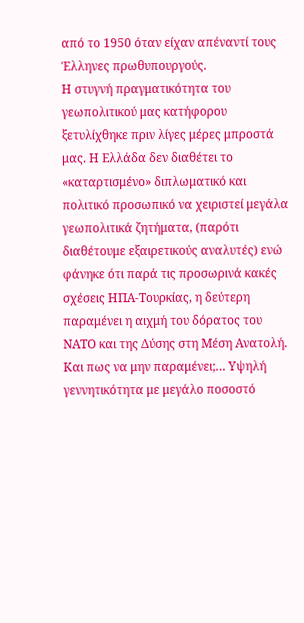από το 1950 όταν είχαν απέναντί τους Έλληνες πρωθυπουργούς.
Η στυγνή πραγματικότητα του γεωπολιτικού μας κατήφορου ξετυλίχθηκε πριν λίγες μέρες μπροστά μας. Η Ελλάδα δεν διαθέτει το «καταρτισμένο» διπλωματικό και πολιτικό προσωπικό να χειριστεί μεγάλα γεωπολιτικά ζητήματα, (παρότι διαθέτουμε εξαιρετικούς αναλυτές) ενώ φάνηκε ότι παρά τις προσωρινά κακές σχέσεις ΗΠΑ-Τουρκίας, η δεύτερη παραμένει η αιχμή του δόρατος του ΝΑΤΟ και της Δύσης στη Μέση Ανατολή.
Και πως να μην παραμένει;… Υψηλή γεννητικότητα με μεγάλο ποσοστό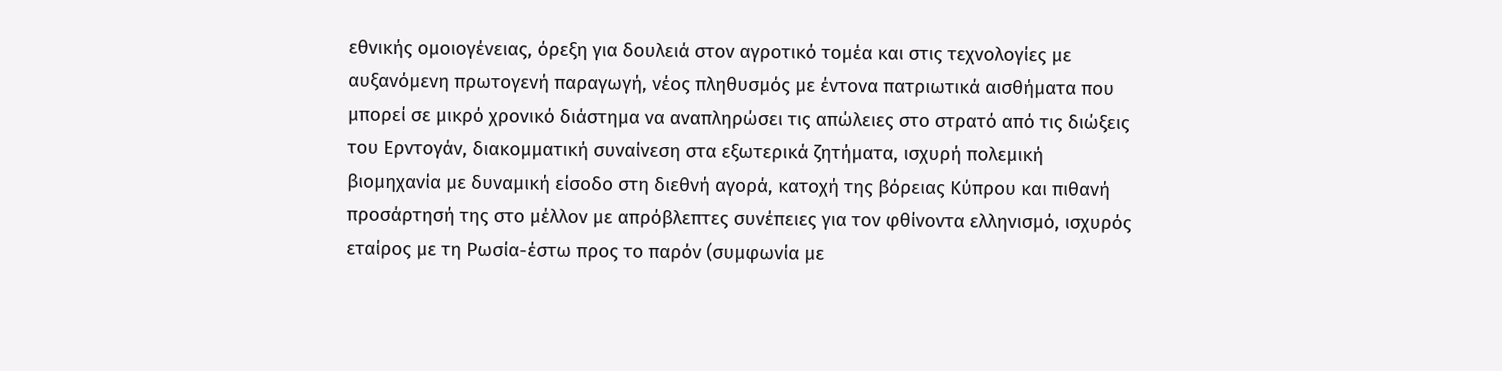εθνικής ομοιογένειας, όρεξη για δουλειά στον αγροτικό τομέα και στις τεχνολογίες με αυξανόμενη πρωτογενή παραγωγή, νέος πληθυσμός με έντονα πατριωτικά αισθήματα που μπορεί σε μικρό χρονικό διάστημα να αναπληρώσει τις απώλειες στο στρατό από τις διώξεις του Ερντογάν, διακομματική συναίνεση στα εξωτερικά ζητήματα, ισχυρή πολεμική βιομηχανία με δυναμική είσοδο στη διεθνή αγορά, κατοχή της βόρειας Κύπρου και πιθανή προσάρτησή της στο μέλλον με απρόβλεπτες συνέπειες για τον φθίνοντα ελληνισμό, ισχυρός εταίρος με τη Ρωσία-έστω προς το παρόν (συμφωνία με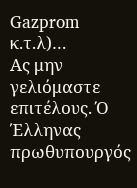Gazprom κ.τ.λ)…
Ας μην γελιόμαστε επιτέλους. Ό Έλληνας πρωθυπουργός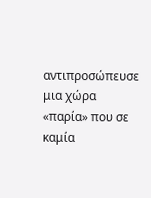αντιπροσώπευσε μια χώρα «παρία» που σε καμία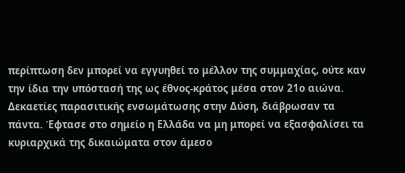περίπτωση δεν μπορεί να εγγυηθεί το μέλλον της συμμαχίας, ούτε καν την ίδια την υπόστασή της ως έθνος-κράτος μέσα στον 21ο αιώνα. Δεκαετίες παρασιτικής ενσωμάτωσης στην Δύση, διάβρωσαν τα πάντα. Έφτασε στο σημείο η Ελλάδα να μη μπορεί να εξασφαλίσει τα κυριαρχικά της δικαιώματα στον άμεσο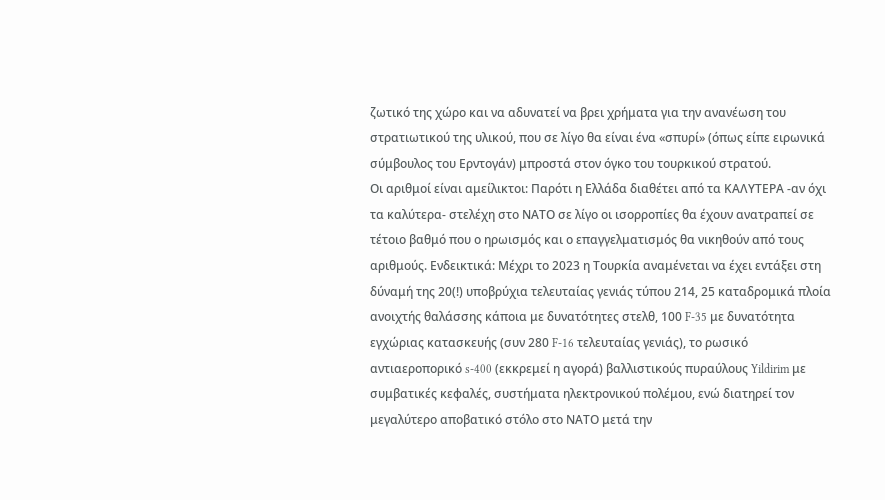ζωτικό της χώρο και να αδυνατεί να βρει χρήματα για την ανανέωση του στρατιωτικού της υλικού, που σε λίγο θα είναι ένα «σπυρί» (όπως είπε ειρωνικά σύμβουλος του Ερντογάν) μπροστά στον όγκο του τουρκικού στρατού.
Οι αριθμοί είναι αμείλικτοι: Παρότι η Ελλάδα διαθέτει από τα ΚΑΛΥΤΕΡΑ -αν όχι τα καλύτερα- στελέχη στο ΝΑΤΟ σε λίγο οι ισορροπίες θα έχουν ανατραπεί σε τέτοιο βαθμό που ο ηρωισμός και ο επαγγελματισμός θα νικηθούν από τους αριθμούς. Ενδεικτικά: Μέχρι το 2023 η Τουρκία αναμένεται να έχει εντάξει στη δύναμή της 20(!) υποβρύχια τελευταίας γενιάς τύπου 214, 25 καταδρομικά πλοία ανοιχτής θαλάσσης κάποια με δυνατότητες στελθ, 100 F-35 με δυνατότητα εγχώριας κατασκευής (συν 280 F-16 τελευταίας γενιάς), το ρωσικό αντιαεροπορικό s-400 (εκκρεμεί η αγορά) βαλλιστικούς πυραύλους Yildirim με συμβατικές κεφαλές, συστήματα ηλεκτρονικού πολέμου, ενώ διατηρεί τον μεγαλύτερο αποβατικό στόλο στο ΝΑΤΟ μετά την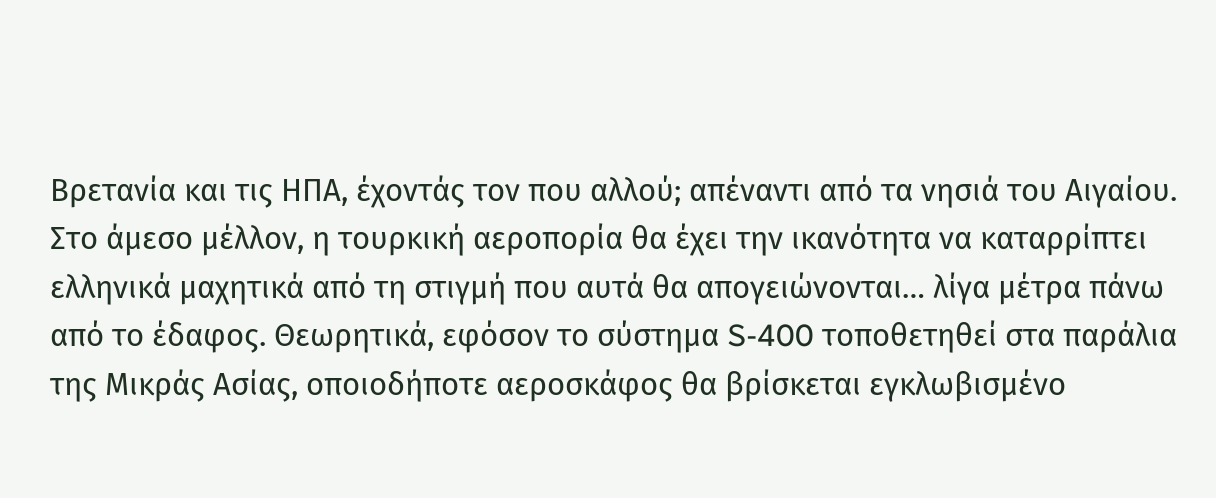Βρετανία και τις ΗΠΑ, έχοντάς τον που αλλού; απέναντι από τα νησιά του Αιγαίου.
Στο άμεσο μέλλον, η τουρκική αεροπορία θα έχει την ικανότητα να καταρρίπτει ελληνικά μαχητικά από τη στιγμή που αυτά θα απογειώνονται… λίγα μέτρα πάνω από το έδαφος. Θεωρητικά, εφόσον το σύστημα S-400 τοποθετηθεί στα παράλια της Μικράς Ασίας, οποιοδήποτε αεροσκάφος θα βρίσκεται εγκλωβισμένο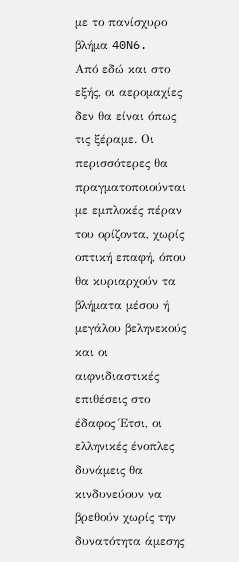με το πανίσχυρο βλήμα 40N6.
Από εδώ και στο εξής, οι αερομαχίες δεν θα είναι όπως τις ξέραμε. Οι περισσότερες θα πραγματοποιούνται με εμπλοκές πέραν του ορίζοντα, χωρίς οπτική επαφή, όπου θα κυριαρχούν τα βλήματα μέσου ή μεγάλου βεληνεκούς και οι αιφνιδιαστικές επιθέσεις στο έδαφος Έτσι, οι ελληνικές ένοπλες δυνάμεις θα κινδυνεύουν να βρεθούν χωρίς την δυνατότητα άμεσης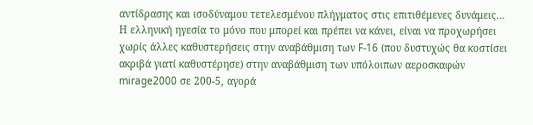αντίδρασης και ισοδύναμου τετελεσμένου πλήγματος στις επιτιθέμενες δυνάμεις…
Η ελληνική ηγεσία το μόνο που μπορεί και πρέπει να κάνει, είναι να προχωρήσει χωρίς άλλες καθυστερήσεις στην αναβάθμιση των F-16 (που δυστυχώς θα κοστίσει ακριβά γιατί καθυστέρησε) στην αναβάθμιση των υπόλοιπων αεροσκαφών mirage2000 σε 200-5, αγορά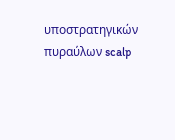υποστρατηγικών πυραύλων scalp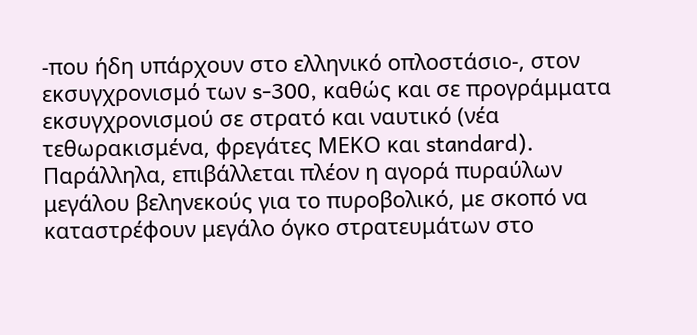-που ήδη υπάρχουν στο ελληνικό οπλοστάσιο-, στον εκσυγχρονισμό των s-300, καθώς και σε προγράμματα εκσυγχρονισμού σε στρατό και ναυτικό (νέα τεθωρακισμένα, φρεγάτες ΜΕΚΟ και standard). Παράλληλα, επιβάλλεται πλέον η αγορά πυραύλων μεγάλου βεληνεκούς για το πυροβολικό, με σκοπό να καταστρέφουν μεγάλο όγκο στρατευμάτων στο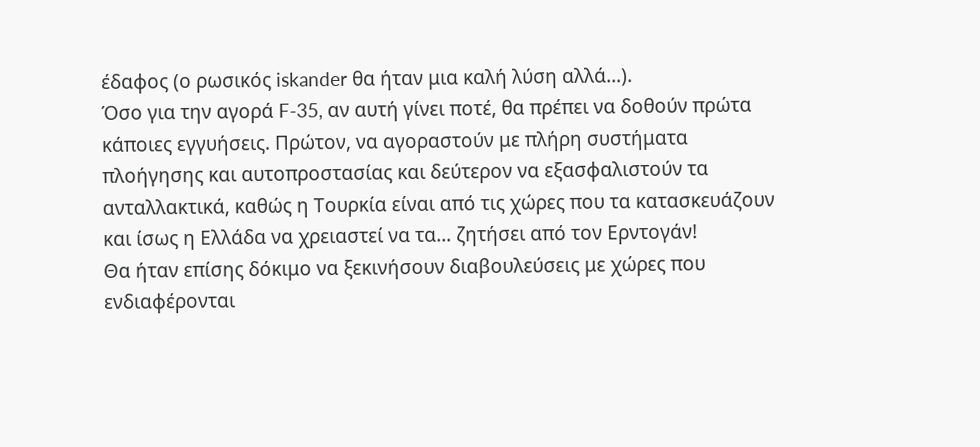έδαφος (ο ρωσικός iskander θα ήταν μια καλή λύση αλλά…).
Όσο για την αγορά F-35, αν αυτή γίνει ποτέ, θα πρέπει να δοθούν πρώτα κάποιες εγγυήσεις. Πρώτον, να αγοραστούν με πλήρη συστήματα πλοήγησης και αυτοπροστασίας και δεύτερον να εξασφαλιστούν τα ανταλλακτικά, καθώς η Τουρκία είναι από τις χώρες που τα κατασκευάζουν και ίσως η Ελλάδα να χρειαστεί να τα… ζητήσει από τον Ερντογάν!
Θα ήταν επίσης δόκιμο να ξεκινήσουν διαβουλεύσεις με χώρες που ενδιαφέρονται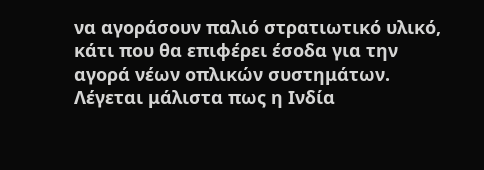να αγοράσουν παλιό στρατιωτικό υλικό, κάτι που θα επιφέρει έσοδα για την αγορά νέων οπλικών συστημάτων. Λέγεται μάλιστα πως η Ινδία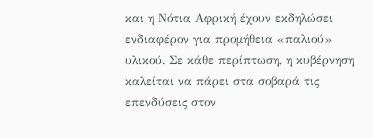και η Νότια Αφρική έχουν εκδηλώσει ενδιαφέρον για προμήθεια «παλιού» υλικού. Σε κάθε περίπτωση, η κυβέρνηση καλείται να πάρει στα σοβαρά τις επενδύσεις στον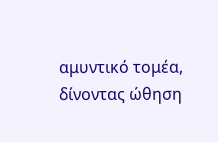αμυντικό τομέα, δίνοντας ώθηση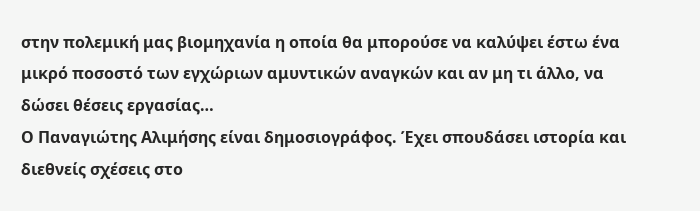στην πολεμική μας βιομηχανία η οποία θα μπορούσε να καλύψει έστω ένα μικρό ποσοστό των εγχώριων αμυντικών αναγκών και αν μη τι άλλο, να δώσει θέσεις εργασίας…
Ο Παναγιώτης Αλιμήσης είναι δημοσιογράφος. Έχει σπουδάσει ιστορία και διεθνείς σχέσεις στο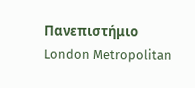Πανεπιστήμιο London Metropolitan